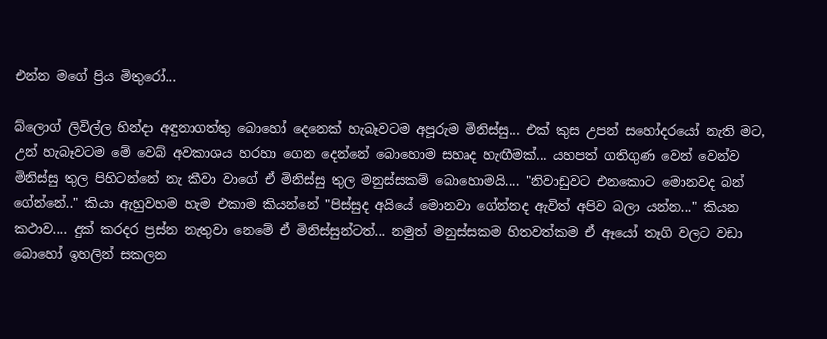එන්න මගේ ප්‍රිය මිතුරෝ...

බ්ලොග් ලිවිල්ල හින්දා අඳුනාගත්තු බොහෝ දෙනෙක් හැබෑවටම අපූරුම මිනිස්සු... එක් කුස උපන් සහෝදරයෝ නැති මට, උන් හැබෑවටම මේ වෙබ් අවකාශය හරහා ගෙන දෙන්නේ බොහොම සහෘද හැඟීමක්... යහපත් ගතිගුණ වෙන් වෙන්ව මිනිස්සු තුල පිහිටන්නේ නැ කීවා වාගේ ඒ මිනිස්සු තුල මනුස්සකම් බොහොමයි.... "නිවාඩුවට එනකොට මොනවද බන් ගේන්නේ.." කියා ඇහුවහම හැම එකාම කියන්නේ "පිස්සුද අයියේ මොනවා ගේන්නද ඇවිත් අපිව බලා යන්න..." කියන කථාව.... දුක් කරදර ප්‍රස්න නැතුවා නෙමේ ඒ මිනිස්සුන්ටත්... නමුත් මනුස්සකම හිතවත්කම ඒ ඈයෝ තෑගි වලට වඩා බොහෝ ඉහලින් සකලන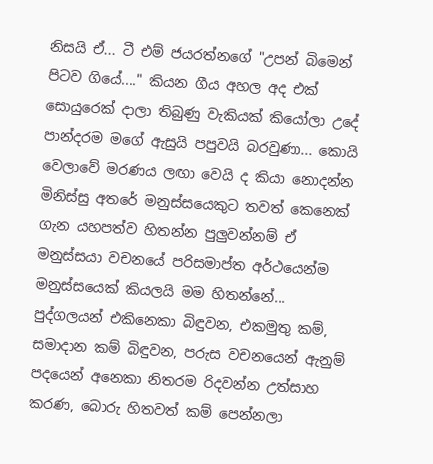නිසයි ඒ... ටී එම් ජයරත්නගේ "උපන් බිමෙන් පිටව ගියේ...." කියන ගීය අහල අද එක් සොයුරෙක් දාලා තිබුණු වැකියක් කියෝලා උදේ පාන්දරම මගේ ඇසුයි පපුවයි බරවුණා... කොයි වෙලාවේ මරණය ලඟා වෙයි ද කියා නොදන්න මිනිස්සු අතරේ මනුස්සයෙකුට තවත් කෙනෙක් ගැන යහපත්ව හිතන්න පුලුවන්නම් ඒ මනුස්සයා වචනයේ පරිසමාප්ත අර්ථයෙන්ම මනුස්සයෙක් කියලයි මම හිතන්නේ... පුද්ගලයන් එකිනෙකා බිඳුවන, එකමුතු කම්, සමාදාන කම් බිඳුවන, පරුස වචනයෙන් ඇනුම් පදයෙන් අනෙකා නිතරම රිදවන්න උත්සාහ කරණ, බොරු හිතවත් කම් පෙන්නලා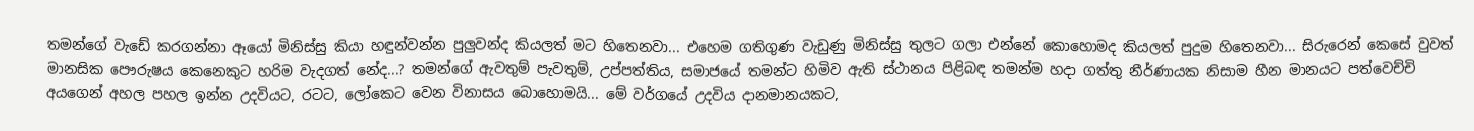තමන්ගේ වැඩේ කරගන්නා ඈයෝ මිනිස්සු කියා හඳුන්වන්න පුලුවන්ද කියලත් මට හිතෙනවා... එහෙම ගතිගුණ වැඩුණු මිනිස්සු තුලට ගලා එන්නේ කොහොමද කියලත් පුදුම හිතෙනවා... සිරුරෙන් කෙසේ වුවත් මානසික පෞරුෂය කෙනෙකුට හරිම වැදගත් නේද...? තමන්ගේ ඇවතුම් පැවතුම්, උප්පත්තිය, සමාජයේ තමන්ට හිමිව ඇති ස්ථානය පිළිබඳ තමන්ම හදා ගත්තු නීර්ණායක නිසාම හීන මානයට පත්වෙච්චි අයගෙන් අහල පහල ඉන්න උදවියට, රටට, ලෝකෙට වෙන විනාසය බොහොමයි... මේ වර්ගයේ උදවිය දානමානයකට,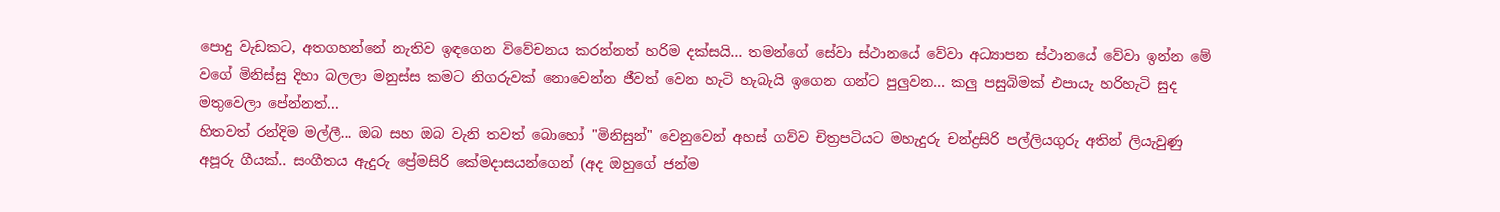පොදු වැඩකට, අතගහන්නේ නැතිව ඉඳගෙන විවේචනය කරන්නත් හරිම දක්සයි... තමන්ගේ සේවා ස්ථානයේ වේවා අධ්‍යාපන ස්ථානයේ වේවා ඉන්න මේ වගේ මිනිස්සු දිහා බලලා මනුස්ස කමට නිගරුවක් නොවෙන්න ජීවත් වෙන හැටි හැබැයි ඉගෙන ගන්ට පුලුවන... කලු පසුබිමක් එපායැ හරිහැටි සුද මතුවෙලා පේන්නත්...
හිතවත් රන්දිම මල්ලී... ඔබ සහ ඔබ වැනි තවත් බොහෝ "මිනිසුන්" වෙනුවෙන් අහස් ගව්ව චිත්‍රපටියට මහැදුරු චන්ද්‍රසිරි පල්ලියගුරු අතින් ලියැවුණු අපූරු ගීයක්.. සංගීතය ඇදුරු ප්‍රේමසිරි කේමදාසයන්ගෙන් (අද ඔහුගේ ජන්ම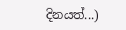දිනයත්...)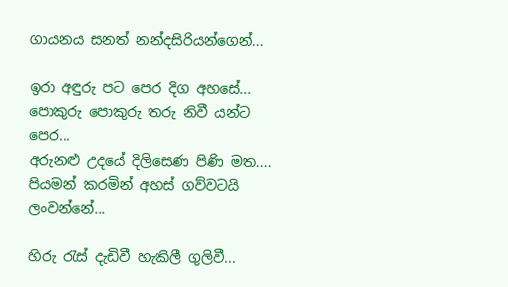ගායනය සනත් නන්දසිරියන්ගෙන්...

ඉරා අඳුරු පට පෙර දිග අහසේ...
පොකුරු පොකුරු තරු නිවී යන්ට පෙර...
අරුනළු උදයේ දිලිසෙණ පිණි මත....
පියමන් කරමින් අහස් ගව්වටයි ලංවන්නේ...

හිරු ‍රැස් දැඩිවී හැකිලී ගුලිවී...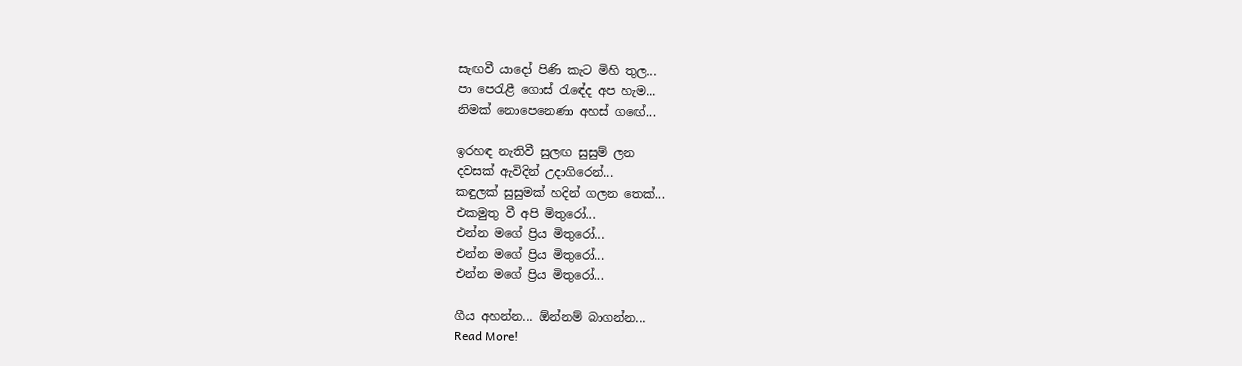සැඟවී යාදෝ පිණි කැට මිහි තුල...
පා පෙරැළී ගොස් ‍රැඳේද අප හැම...
නිමක් නොපෙනෙණා අහස් ග‍ඟේ...

ඉරහඳ නැතිවී සුලඟ සුසුම් ලන
දවසක් ඇවිදින් උදාගිරෙන්...
කඳුලක් සුසුමක් හදින් ගලන තෙක්...
එකමුතු වී අපි මිතුරෝ...
එන්න මගේ ප්‍රිය මිතුරෝ...
එන්න මගේ ප්‍රිය මිතුරෝ...
එන්න මගේ ප්‍රිය මිතුරෝ...

ගීය අහන්න... ඕන්නම් බාගන්න...
Read More!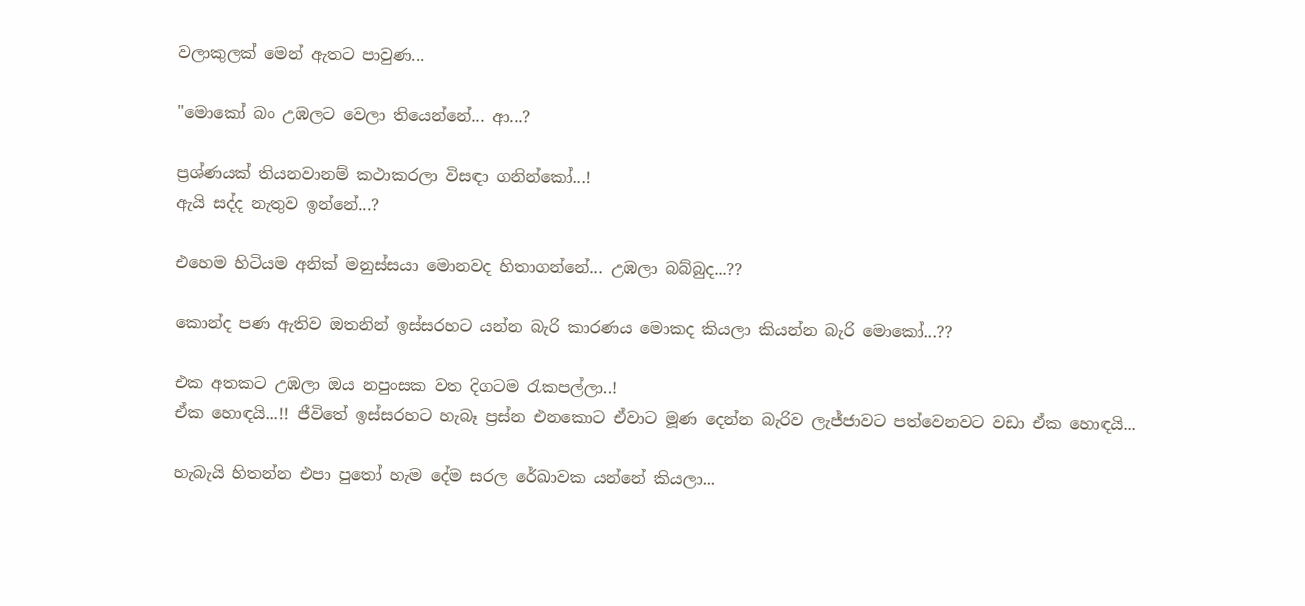වලාකුලක් මෙන් ඇතට පාවුණ...

"මොකෝ බං උඹලට වෙලා තියෙන්නේ... ආ...?

ප්‍රශ්ණයක් තියනවානම් කථාකරලා විසඳා ගනින්කෝ...!
ඇයි සද්ද නැතුව ඉන්නේ...?

එහෙම හිටියම අනික් මනුස්සයා මොනවද හිතාගන්නේ... උඹලා බබ්බුද...??

කොන්ද පණ ඇතිව ඔතනින් ඉස්සරහට යන්න බැරි කාරණය මොකද කියලා කියන්න බැරි මොකෝ...??

එක අතකට උඹලා ඔය නපුංසක වත දිගටම ‍රැකපල්ලා..!
ඒක හොඳයි...!! ජීවිතේ ඉස්සරහට හැබෑ ප්‍රස්න එනකොට ඒවාට මූණ දෙන්න බැරිව ලැජ්ජාවට පත්වෙනවට වඩා ඒක හොඳයි...

හැබැයි හිතන්න එපා පු‍තෝ හැම දේම සරල රේඛාවක යන්නේ කියලා...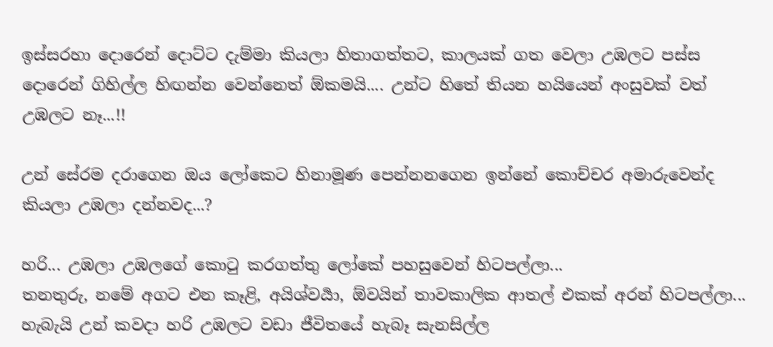ඉස්සරහා දොරෙන් දොට්ට දැම්මා කියලා හිතාගත්තට, කාලයක් ගත වෙලා උඹලට පස්ස දොරෙන් ගිහිල්ල හිඟන්න වෙන්නෙත් ඕකමයි.... උන්ට හිතේ තියන හයියෙන් අංසුවක් වත් උඹලට නෑ...!!

උන් සේරම දරාගෙන ඔය ලෝකෙට හිනාමූණ පෙන්නනගෙන ඉන්නේ කොච්චර අමාරුවෙන්ද කියලා උඹලා දන්නවද...?

හරි... උඹලා උඹලගේ කොටු කරගත්තු ලෝකේ පහසුවෙන් හිටපල්ලා...
තනතුරු, නමේ අගට එන කෑළි, අයිශ්වර්‍යා, ඕවයින් තාවකාලික ආතල් එකක් අරන් හිටපල්ලා...
හැබැයි උන් කවදා හරි උඹලට වඩා ජීවිතයේ හැබෑ සැනසිල්ල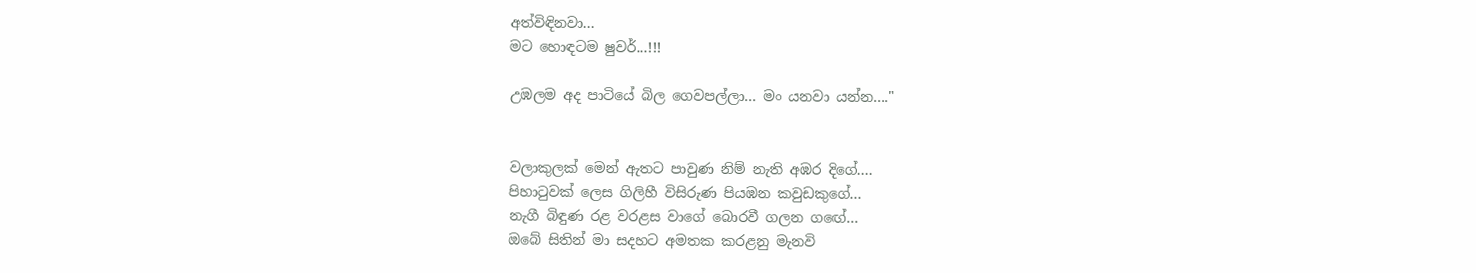අත්විඳිනවා...
මට හොඳටම ෂුවර්...!!!

උඹලම අද පාටියේ බිල ගෙවපල්ලා... මං යනවා යන්න...."


වලාකුලක් මෙන් ඇතට පාවුණ නිම් නැති අඹර දිගේ....
පිහා‍ටුවක් ලෙස ගිලිහී විසිරුණ පියඹන කවුඩකුගේ...
නැගී බිඳුණ රළ වරළස වාගේ බොරවී ගලන ග‍ඟේ...
ඔබේ සිතින් මා සදහට අමතක කරළනු මැනවි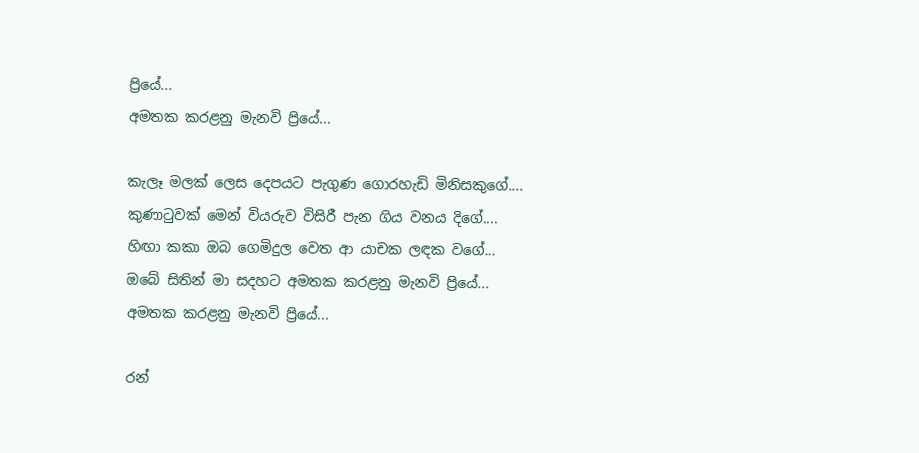ප්‍රියේ...
අමතක කරළනු මැනවි ප්‍රියේ...

කැලෑ මලක් ලෙස දෙපයට පැගුණ ගොරහැඩි මිනිසකුගේ....
කුණා‍ටුවක් මෙන් වියරුව විසිරී පැන ගිය වනය දිගේ....
හිඟා කකා ඔබ ගෙමිදුල වෙත ආ යාචක ලඳක වගේ...
ඔබේ සිතින් මා සදහට අමතක කරළනු මැනවි ප්‍රියේ...
අමතක කරළනු මැනවි ප්‍රියේ...

රන්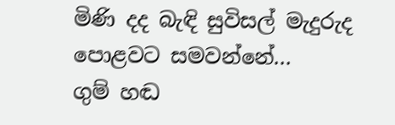මිණි දද බැඳි සුවිසල් මැදුරුද පොළවට සමවන්නේ...
ගුම් හඬ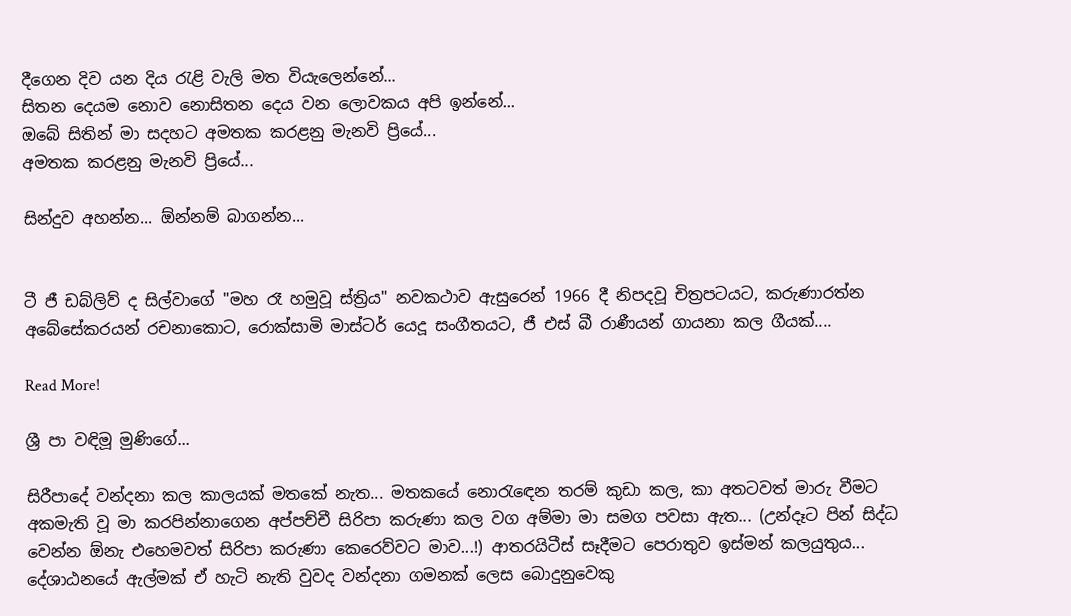දීගෙන දිව යන දිය ‍රැළි වැලි මත වියැලෙන්නේ...
සිතන දෙයම නොව නොසිතන දෙය වන ලොවකය අපි ඉන්නේ...
ඔබේ සිතින් මා සදහට අමතක කරළනු මැනවි ප්‍රියේ...
අමතක කරළනු මැනවි ප්‍රියේ...

සින්දුව අහන්න... ඕන්නම් බාගන්න...


ටී ජී ඩබ්ලිව් ද සිල්වාගේ "මහ රෑ හමුවූ ස්ත්‍රිය" නවකථාව ඇසුරෙන් 1966 දී නිපදවූ චිත්‍රපටයට, කරුණාරත්න අබේසේකරයන් රචනාකොට, රොක්සාමි මාස්ටර් යෙදූ සංගීතයට, ජී එස් බී රාණීයන් ගායනා කල ගීයක්....

Read More!

ශ්‍රී පා වඳිමූ මුණිගේ...

සිරීපාදේ වන්දනා කල කාලයක් මතකේ නැත... මතකයේ නො‍රැ‍ඳෙන තරම් කුඩා කල, කා අතටවත් මාරු වීමට අකමැති වූ මා කරපින්නාගෙන අප්පච්චී සිරිපා කරුණා කල වග අම්මා මා සමග පවසා ඇත... (උන්දෑට පින් සිද්ධ වෙන්න ඕනැ එහෙමවත් සිරිපා කරුණා කෙරෙව්වට මාව...!) ආතරයිටීස් සෑදීමට පෙරාතුව ඉස්මන් කලයුතුය... දේශාඨනයේ ඇල්මක් ඒ හැටි නැති වුවද වන්දනා ගමනක් ලෙස බොදුනුවෙකු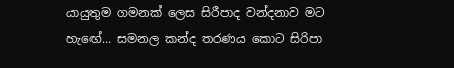යායුතුම ගමනක් ලෙස සිරීපාද වන්දනාව මට හැ‍ඟේ... සමනල කන්ද තරණය කොට සිරිපා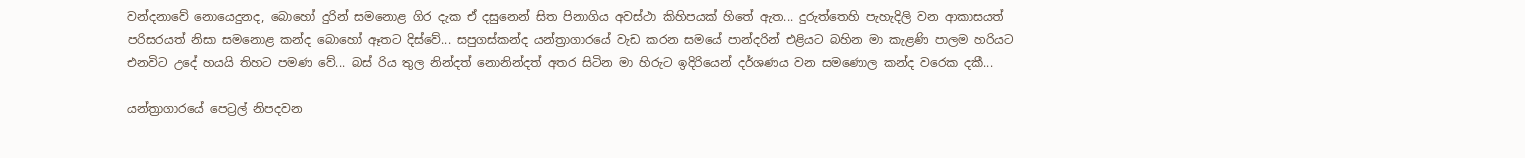වන්දනාවේ නොයෙදුනද, බොහෝ දුරින් සමනොළ ගිර දැක ඒ දසුනෙන් සිත පිනාගිය අවස්ථා කිහිපයක් හිතේ ඇත... දුරුත්තෙහි පැහැදිලි වන ආකාසයත් පරිසරයත් නිසා සමනොළ කන්ද බොහෝ ඈතට දිස්වේ... සපුගස්කන්ද යන්ත්‍රාගාරයේ වැඩ කරන සමයේ පාන්දරින් එළියට බහින මා කැළණි පාලම හරියට එනවිට උදේ හයයි තිහට පමණ වේ... බස් රිය තුල නින්දත් නොනින්දත් අතර සිටින මා හිරුට ඉදිරියෙන් දර්ශණය වන සමණොල කන්ද වරෙක දකී...

යන්ත්‍රාගාරයේ පෙට්‍රල් නිපදවන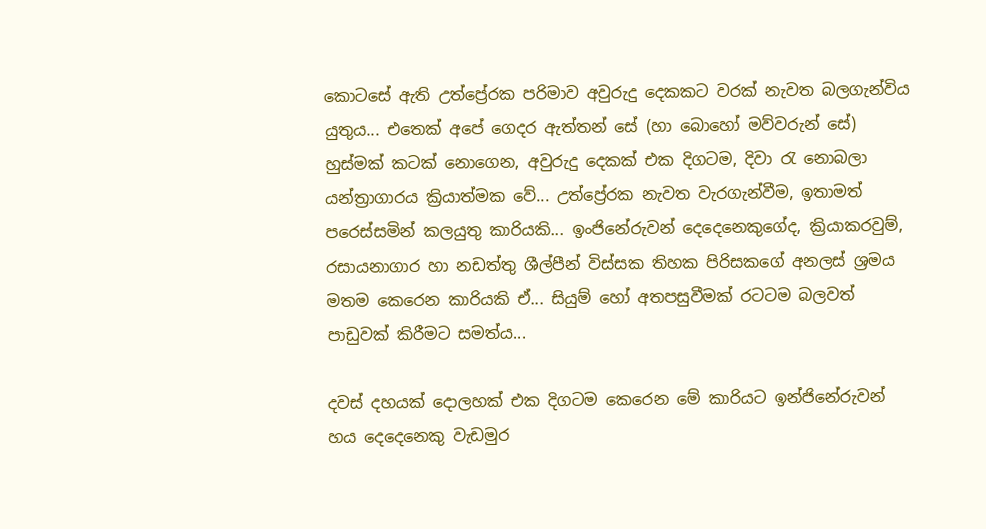කොටසේ ඇති උත්ප්‍රේරක පරිමාව අවුරුදු දෙකකට වරක් නැවත බලගැන්විය යුතුය... එතෙක් අපේ ගෙදර ඇත්තන් සේ (හා බොහෝ මව්වරුන් සේ) හුස්මක් කටක් නොගෙන, අවුරුදු දෙකක් එක දිගටම, දිවා ‍රැ නොබලා යන්ත්‍රාගාරය ක්‍රියාත්මක වේ... උත්ප්‍රේරක නැවත වැරගැන්වීම, ඉතාමත් පරෙස්සමින් කලයුතු කාරියකි... ඉංජිනේරුවන් දෙදෙනෙකුගේද, ක්‍රියාකරවුම්, රසායනාගාර හා නඩත්තු ශීල්පීන් විස්සක තිහක පිරිසකගේ අනලස් ශ්‍රමය මතම කෙරෙන කාරියකි ඒ... සියුම් හෝ අතපසුවීමක් රටටම බලවත් පාඩුවක් කිරීමට සමත්ය...

දවස් දහයක් දොලහක් එක දිගටම කෙරෙන මේ කාරියට ඉන්ජිනේරුවන් හය දෙදෙනෙකු වැඩමුර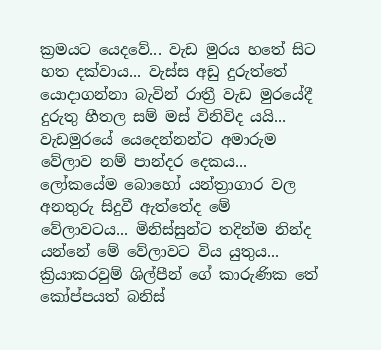ක්‍රමයට යෙදවේ... වැඩ මුරය හතේ සිට හත දක්වාය... වැස්ස අඩු දුරුත්තේ යොදාගන්නා බැවින් රාත්‍රී වැඩ මුරයේදී දුරුතු හීතල සම් මස් විනිවිද යයි... වැඩමුරයේ යෙදෙන්නන්ට අමාරුම වේලාව නම් පාන්දර දෙකය... ලෝකයේම බොහෝ යන්ත්‍රාගාර වල අනතුරු සිදුවී ඇත්තේද මේ වේලාවටය... මිනිස්සුන්ට තදින්ම නින්ද යන්නේ මේ වේලාවට විය යුතුය... ක්‍රියාකරවුම් ශිල්පීන් ගේ කාරුණික තේ කෝප්පයත් බනිස්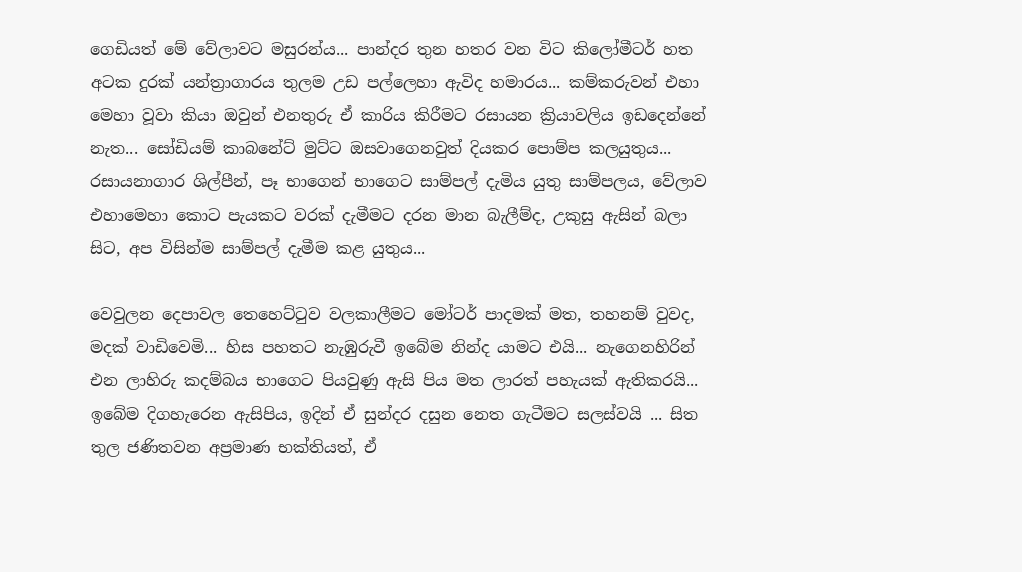ගෙඩියත් මේ වේලාවට මසුරන්ය... පාන්දර තුන හතර වන විට කිලෝමීටර් හත අටක දුරක් යන්ත්‍රාගාරය තුලම උඩ පල්ලෙහා ඇවිද හමාරය... කම්කරුවන් එහා මෙහා වූවා කියා ඔවුන් එනතුරු ඒ කාරිය කිරීමට රසායන ක්‍රියාවලිය ඉඩදෙන්නේ නැත... සෝඩියම් කාබනේට් මුට්ට ඔසවාගෙනවුත් දියකර පොම්ප කලයුතුය... රසායනාගාර ශිල්පීන්, පෑ භාගෙන් භාගෙට සාම්පල් දැමිය යුතු සාම්පලය, වේලාව එහාමෙහා කොට පැයකට වරක් දැමීමට දරන මාන බැලීම්ද, උකුසු ඇසින් බලා සිට, අප විසින්ම සාම්පල් දැමීම කළ යුතුය...

වෙවුලන දෙපාවල තෙහෙට්‍ටුව වලකාලීමට මෝටර් පාදමක් මත, තහනම් වුවද, මදක් වාඩිවෙමි... හිස පහතට නැඹුරුවී ඉබේම නින්ද යාමට එයි... නැගෙනහිරින් එන ලාහිරු කදම්බය භාගෙට පියවුණු ඇසි පිය මත ලාරත් පහැයක් ඇතිකරයි... ඉබේම දිගහැරෙන ඇසිපිය, ඉදින් ඒ සුන්දර දසුන නෙත ගැටීමට සලස්වයි ... සිත තුල ජණිතවන අප්‍රමාණ භක්තියත්, ඒ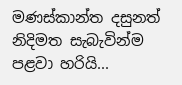මණස්කාන්ත දසුනත් නිදිමත සැබැවින්ම පළවා හරියි...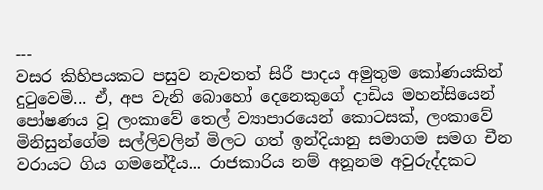---
වසර කිහිපයකට පසුව නැවතත් සිරී පාදය අමුතුම කෝණයකින් දු‍ටුවෙමි... ඒ, අප වැනි බොහෝ දෙනෙකුගේ දාඩිය මහන්සියෙන් පෝෂණය වූ ලංකාවේ තෙල් ව්‍යාපාරයෙන් කොටසක්, ලංකාවේ මිනිසුන්ගේම සල්ලිවලින් මිලට ගත් ඉන්දියානු සමාගම සමග චීන වරායට ගිය ගමනේදීය... රාජකාරිය නම් අනූනම අවුරුද්දකට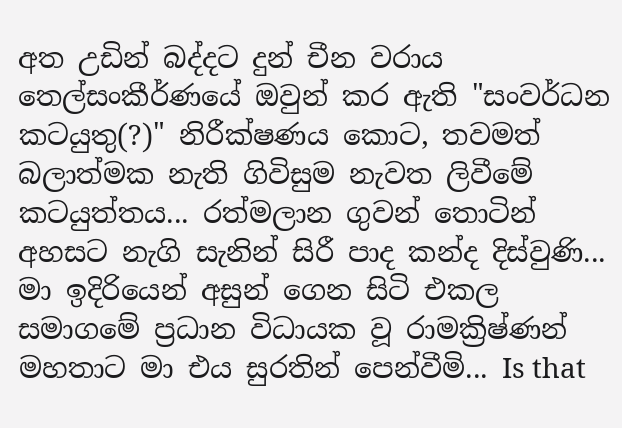අත උඩින් බද්දට දුන් චීන වරාය තෙල්සංකීර්ණයේ ඔවුන් කර ඇති "සංවර්ධන කටයුතු(?)" නිරීක්ෂණය කොට, තවමත් බලාත්මක නැති ගිවිසුම නැවත ලිවීමේ කටයුත්තය... රත්මලාන ගුවන් තොටින් අහසට නැගි සැනින් සිරී පාද කන්ද දිස්වුණි... මා ඉදිරියෙන් අසුන් ගෙන සිටි එකල සමාගමේ ප්‍රධාන විධායක වූ රාමක්‍රිෂ්ණන් මහතාට මා එය සුරතින් පෙන්වීමි... Is that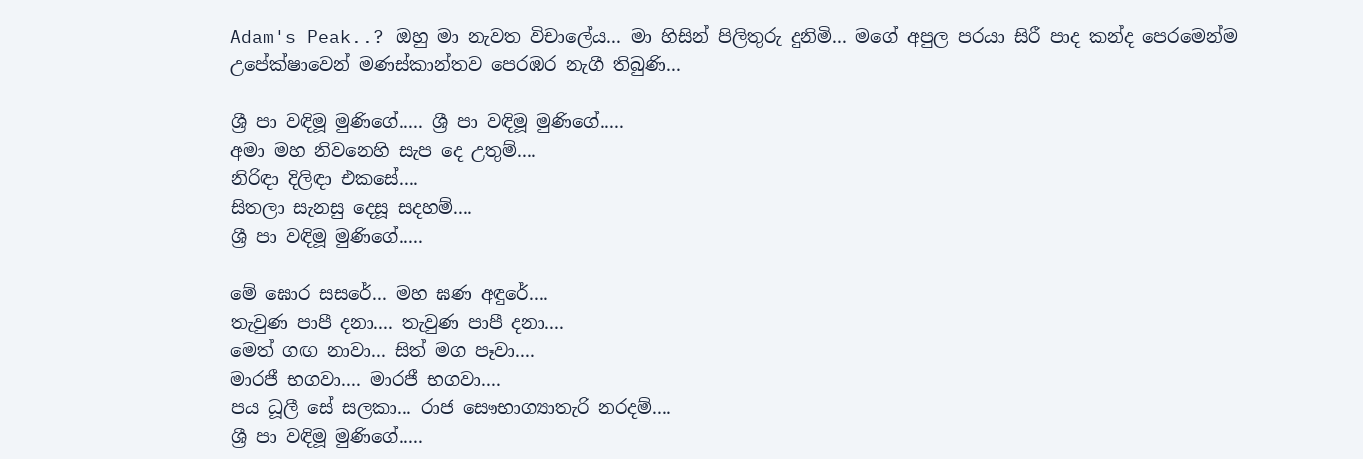Adam's Peak..? ඔහු මා නැවත විචාලේය... මා හිසින් පිලිතුරු දුනිමි... මගේ අපුල පරයා සිරී පාද කන්ද පෙරමෙන්ම උපේක්ෂාවෙන් මණස්කාන්තව පෙරඹර නැගී තිබුණි...

ශ්‍රී පා වඳිමූ මුණිගේ..... ශ්‍රී පා වඳිමූ මුණිගේ.....
අමා මහ නිවනෙහි සැප දෙ උතුම්....
නිරිඳා දිලිඳා එකසේ....
සිතලා සැනසු දෙසූ සදහම්....
ශ්‍රී පා වඳිමූ මුණිගේ.....

මේ ඝොර සසරේ... මහ ඝණ අඳුරේ....
තැවුණ පාපී දනා.... තැවුණ පාපී දනා....
මෙත් ගඟ නාවා... සිත් මග පෑවා....
මාරජී භගවා.... මාරජී භගවා....
පය ධූලී සේ සලකා... රාජ සෞභාග්‍යාතැරි නරදම්....
ශ්‍රී පා වඳිමූ මුණිගේ.....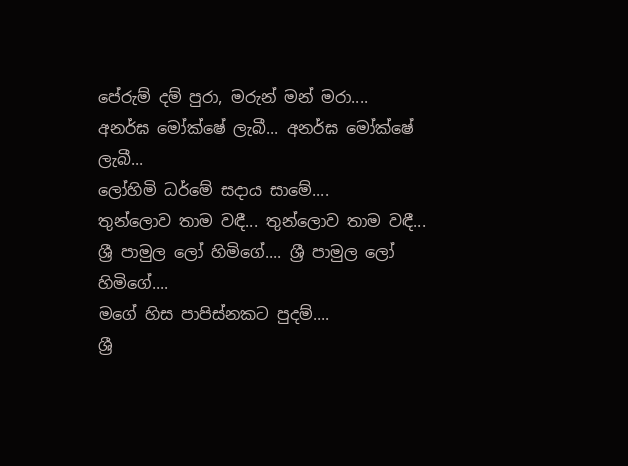පේරුම් දම් පුරා, මරුන් මන් මරා....
අනර්ඝ මෝක්ෂේ ලැබී... අනර්ඝ මෝක්ෂේ ලැබී...
ලෝහිමි ධර්මේ සදාය සාමේ....
තුන්ලොව තාම වඳී... තුන්ලොව තාම වඳී...
ශ්‍රී පාමුල ලෝ හිමිගේ.... ශ්‍රී පාමුල ලෝ හිමිගේ....
මගේ හිස පාපිස්නකට පුදම්....
ශ්‍රී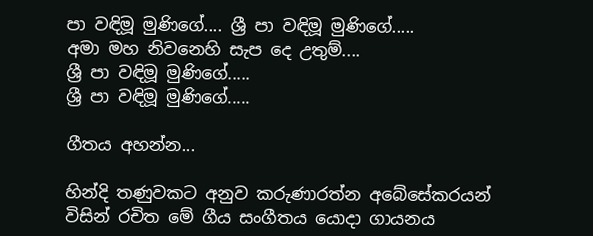පා වඳිමූ මුණිගේ.... ශ්‍රී පා වඳිමූ මුණිගේ.....
අමා මහ නිවනෙහි සැප දෙ උතුම්....
ශ්‍රී පා වඳිමූ මුණිගේ.....
ශ්‍රී පා වඳිමූ මුණිගේ.....

ගීතය අහන්න...

හින්දි තණුවකට අනුව කරුණාරත්න අබේසේකරයන් විසින් රචිත මේ ගීය සංගීතය යොදා ගායනය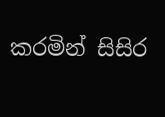කරමින් සිසිර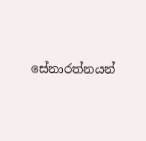සේනාරත්නයන්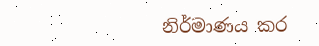නිර්මාණය කර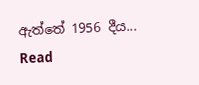ඇත්තේ 1956 දීය...
Read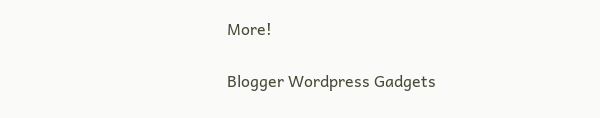More!

Blogger Wordpress Gadgets